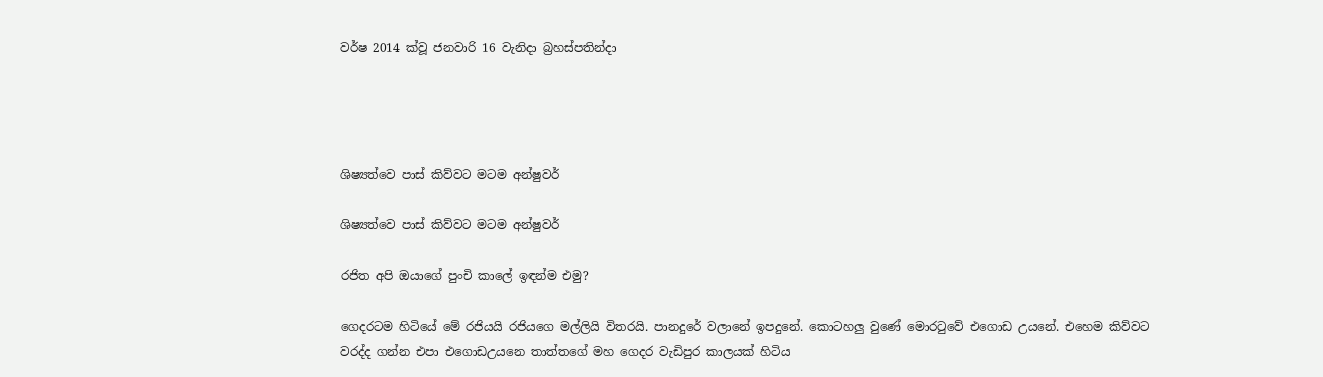වර්ෂ 2014 ක්වූ ජනවාරි 16 වැනිදා බ්‍රහස්පතින්දා




ශිෂ්‍යත්වෙ පාස් කිව්වට මටම අන්ෂුවර්

ශිෂ්‍යත්වෙ පාස් කිව්වට මටම අන්ෂුවර්

රජිත අපි ඔයාගේ පුංචි කාලේ ඉඳන්ම එමු?

ගෙදරටම හිටියේ මේ රජියයි රජියගෙ මල්ලියි විතරයි. පානදුරේ වලානේ ඉපදුනේ. කොටහලු වුණේ මොරටුවේ එගොඩ උයනේ. එහෙම කිව්වට වරද්ද ගන්න එපා එගොඩඋයනෙ තාත්තගේ මහ ගෙදර වැඩිපුර කාලයක් හිටිය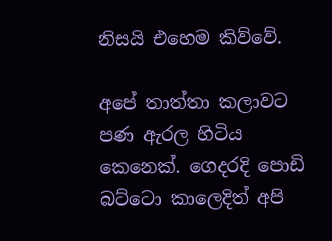නිසයි එහෙම කිව්වේ.

අපේ තාත්තා කලාවට පණ ඇරල හිටිය කෙනෙක්. ගෙදරදි පොඩි බට්ටො කාලෙදිත් අපි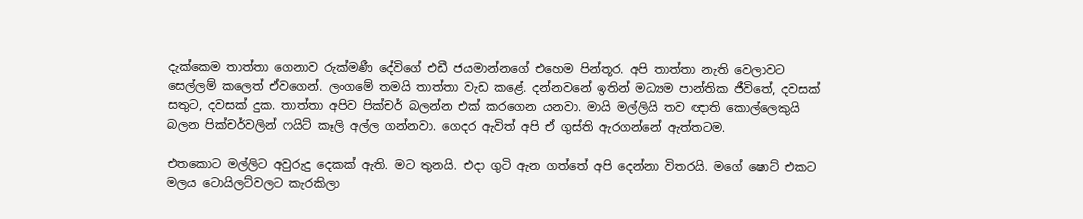දැක්කෙම තාත්තා ගෙනාව රුක්මණී දේවිගේ එඩී ජයමාන්නගේ එහෙම පින්තූර. අපි තාත්තා නැති වෙලාවට සෙල්ලම් කලෙත් ඒවගෙන්. ලංගමේ තමයි තාත්තා වැඩ කළේ. දන්නවනේ ඉතින් මධ්‍යම පාන්තික ජීවිතේ, දවසක් සතුට, දවසක් දුක. තාත්තා අපිව පික්චර් බලන්න එක් කරගෙන යනවා. මායි මල්ලියි තව ඥාති කොල්ලෙකුයි බලන පික්චර්වලින් ෆයිට් කෑලි අල්ල ගන්නවා. ගෙදර ඇවිත් අපි ඒ ගුස්ති ඇරගන්නේ ඇත්තටම.

එතකොට මල්ලිට අවුරුදු දෙකක් ඇති. මට තුනයි. එදා ගුටි ඇන ගත්තේ අපි දෙන්නා විතරයි. මගේ ෂොට් එකට මලය ටොයිලට්වලට කැරකිලා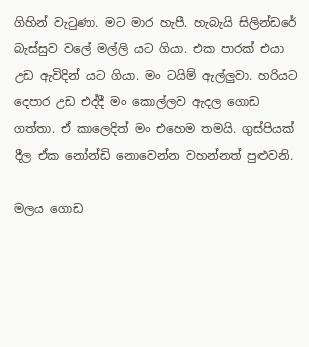ගිහින් වැටුණා. මට මාර හැපී. හැබැයි සිලින්ඩරේ බැස්සුව වලේ මල්ලි යට ගියා. එක පාරක් එයා උඩ ඇවිදින් යට ගියා. මං ටයිම් ඇල්ලුවා. හරියට දෙපාර උඩ එද්දී මං කොල්ලව ඇදල ගොඩ ගත්තා. ඒ කාලෙදිත් මං එහෙම තමයි. ගුස්පියක් දීල ඒක නෝන්ඩි නොවෙන්න වහන්නත් පුළුවනි.

මලය ගොඩ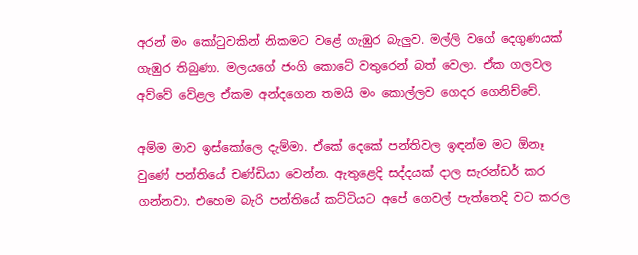අරන් මං කෝටුවකින් නිකමට වළේ ගැඹුර බැලුව. මල්ලි වගේ දෙගුණයක් ගැඹුර තිබුණා. මලයගේ ජංගි කොටේ වතුරෙන් බත් වෙලා. ඒක ගලවල අව්වේ වේළල ඒකම අන්දගෙන තමයි මං කොල්ලව ගෙදර ගෙනිච්චේ.

අම්ම මාව ඉස්කෝලෙ දැම්මා. ඒකේ දෙකේ පන්තිවල ඉඳන්ම මට ඕනෑ වුණේ පන්තියේ චණ්ඩියා වෙන්න. ඇතුළෙදි සද්දයක් දාල සැරන්ඩර් කර ගන්නවා. එහෙම බැරි පන්තියේ කට්ටියට අපේ ගෙවල් පැත්තෙදි වට කරල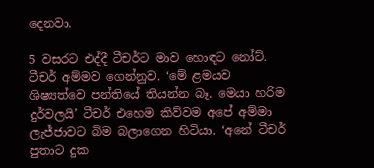දෙනවා.

5 වසරට එද්දී ටීචර්ට මාව හොඳට නෝට්. ටීචර් අම්මව ගෙන්නුව. ‘මේ ළමයව ශිෂ්‍යත්වෙ පන්තියේ තියන්න බෑ. මෙයා හරිම දුර්වලයි’ ටීචර් එහෙම කිව්වම අපේ අම්මා ලැජ්ජාවට බිම බලාගෙන හිටියා. ‘අනේ ටීචර් පුතාට දුක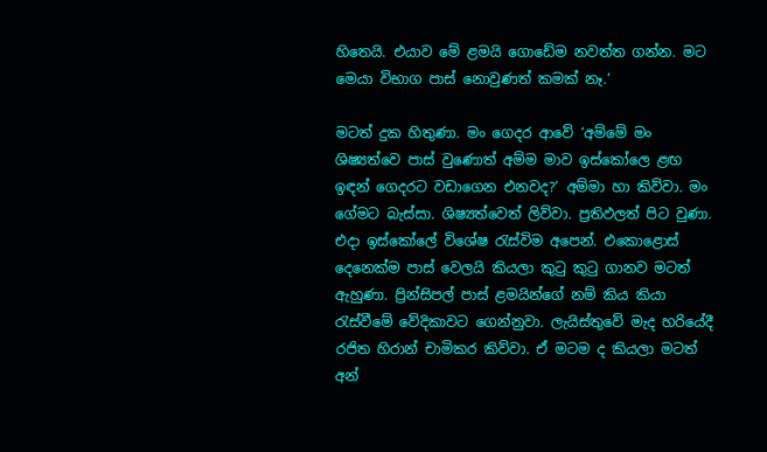හිතෙයි. එයාව මේ ළමයි ගොඩේම නවත්ත ගන්න. මට මෙයා විභාග පාස් නොවුණත් කමක් නෑ.’

මටත් දුක හිතුණා. මං ගෙදර ආවේ ‘අම්මේ මං ශිෂ්‍යත්වෙ පාස් වුණොත් අම්ම මාව ඉස්කෝලෙ ළඟ ඉඳන් ගෙදරට වඩාගෙන එනවද?’ අම්මා හා කිව්වා. මං ගේමට බැස්සා. ශිෂ්‍යත්වෙත් ලිව්වා. ප්‍රතිඵලත් පිට වුණා. එදා ඉස්කෝලේ විශේෂ රැස්විම අපෙන්. එකොළොස් දෙනෙක්ම පාස් වෙලයි කියලා කුටු කුටු ගානව මටත් ඇහුණා. ප්‍රින්සිපල් පාස් ළමයින්ගේ නම් කිය කියා රැස්වීමේ වේදිකාවට ගෙන්නුවා. ලැයිස්තුවේ මැද හරියේදී රජිත හිරාන් චාමිකර කිව්වා. ඒ මටම ද කියලා මටත් අන්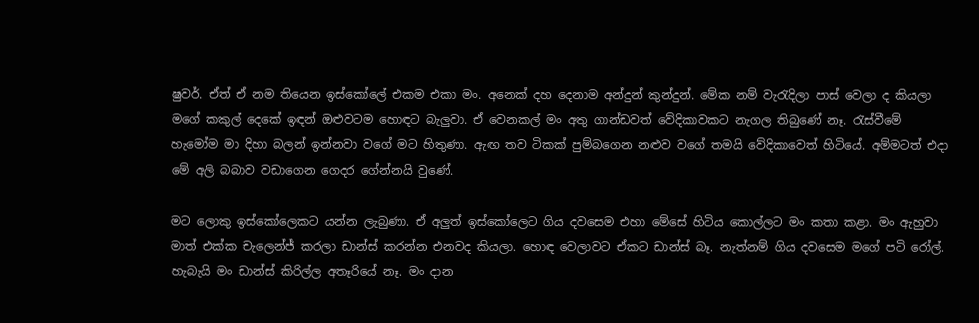ෂුවර්. ඒත් ඒ නම තියෙන ඉස්කෝලේ එකම එකා මං. අනෙක් දහ දෙනාම අන්දුන් කුන්දුන්. මේක නම් වැරැදිලා පාස් වෙලා ද කියලා මගේ කකුල් දෙකේ ඉඳන් ඔළුවටම හොඳට බැලුවා. ඒ වෙනකල් මං අතු ගාන්ඩවත් වේදිකාවකට නැගල තිබුණේ නෑ. රැස්වීමේ හැමෝම මා දිහා බලන් ඉන්නවා වගේ මට හිතුණා. ඇඟ තව ටිකක් පුම්බගෙන නළුව වගේ තමයි වේදිකාවෙත් හිටියේ. අම්මටත් එදා මේ අලි බබාව වඩාගෙන ගෙදර ගේන්නයි වුණේ.

මට ලොකු ඉස්කෝලෙකට යන්න ලැබුණා. ඒ අලුත් ඉස්කෝලෙට ගිය දවසෙම එහා මේසේ හිටිය කොල්ලට මං කතා කළා. මං ඇහුවා මාත් එක්ක චැලෙන්ජ් කරලා ඩාන්ස් කරන්න එනවද කියලා. හොඳ වෙලාවට ඒකට ඩාන්ස් බෑ. නැත්නම් ගිය දවසෙම මගේ පටි රෝල්. හැබැයි මං ඩාන්ස් කිරිල්ල අතෑරියේ නෑ. මං දාන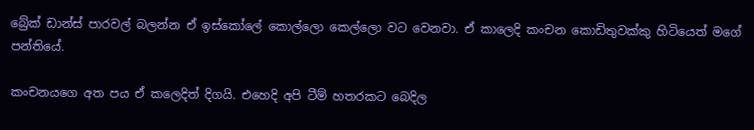බ්‍රේක් ඩාන්ස් පාරවල් බලන්න ඒ ඉස්කෝලේ කොල්ලො කෙල්ලො වට වෙනවා. ඒ කාලෙදි කංචන කොඩිතුවක්කු හිටියෙත් මගේ පන්තියේ.

කංචනයගෙ අත පය ඒ කලෙදිත් දිගයි. එහෙදි අපි ටීම් හතරකට බෙදිල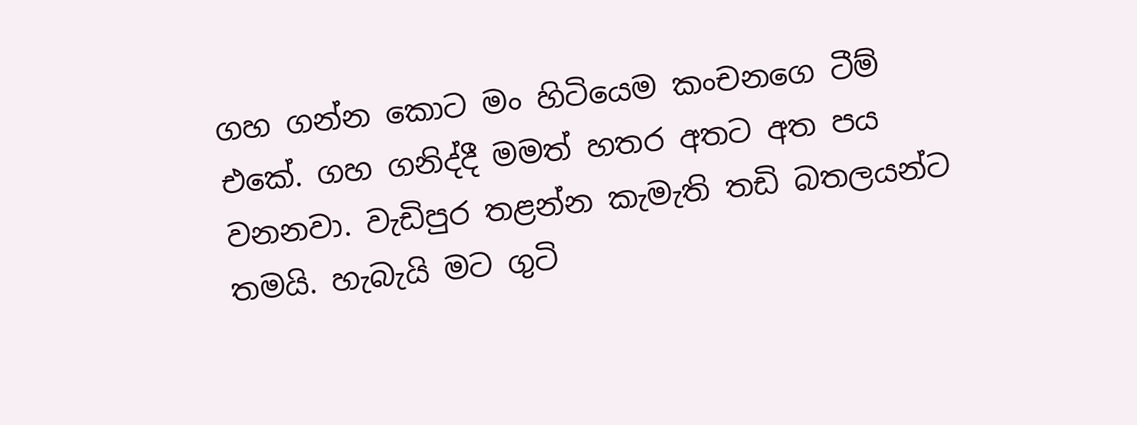ගහ ගන්න කොට මං හිටියෙම කංචනගෙ ටීම් එකේ. ගහ ගනිද්දී මමත් හතර අතට අත පය වනනවා. වැඩිපුර තළන්න කැමැති තඩි බතලයන්ට තමයි. හැබැයි මට ගුටි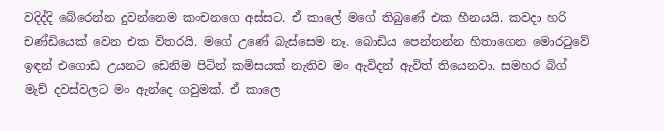වදිද්දි බේරෙන්න දුවන්නෙම කංචනගෙ අස්සට. ඒ කාලේ මගේ තිබුණේ එක හීනයයි. කවදා හරි චණ්ඩියෙක් වෙන එක විතරයි. මගේ උණේ බැස්සෙම නෑ. බොඩිය පෙන්නන්න හිතාගෙන මොරටුවේ ඉඳන් එගොඩ උයනට ඩෙනිම පිටින් කමිසයක් නැතිව මං ඇවිදන් ඇවිත් තියෙනවා. සමහර බිග් මැච් දවස්වලට මං ඇන්දෙ ගවුමක්. ඒ කාලෙ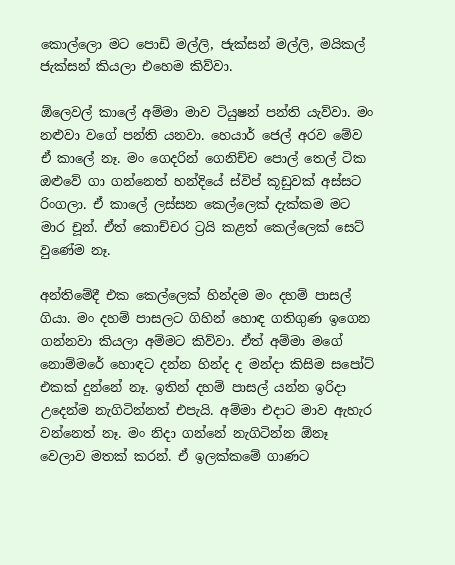කොල්ලො මට පොඩි මල්ලි, ජැක්සන් මල්ලි, මයිකල් ජැක්සන් කියලා එහෙම කිව්වා.

ඕලෙවල් කාලේ අම්මා මාව ටියුෂන් පන්ති යැව්වා. මං නළුවා වගේ පන්ති යනවා. හෙයාර් ජෙල් අරව මේව ඒ කාලේ නෑ. මං ගෙදරින් ගෙනිච්ච පොල් තෙල් ටික ඔළුවේ ගා ගන්නෙත් හන්දියේ ස්විප් කූඩුවක් අස්සට රිංගලා. ඒ කාලේ ලස්සන කෙල්ලෙක් දැක්කම මට මාර චූන්. ඒත් කොච්චර ට්‍රයි කළත් කෙල්ලෙක් සෙට් වුණේම නෑ.

අන්තිමේදී එක කෙල්ලෙක් හින්දම මං දහම් පාසල් ගියා. මං දහම් පාසලට ගිහින් හොඳ ගතිගුණ ඉගෙන ගන්නවා කියලා අම්මට කිව්වා. ඒත් අම්මා මගේ නොම්මරේ හොඳට දන්න හින්ද ද මන්දා කිසිම සපෝට් එකක් දුන්නේ නෑ. ඉතින් දහම් පාසල් යන්න ඉරිදා උදෙන්ම නැගිටින්නත් එපැයි. අම්මා එදාට මාව ඇහැර වන්නෙත් නෑ. මං නිදා ගන්නේ නැගිටින්න ඕනෑ වෙලාව මතක් කරන්. ඒ ඉලක්කමේ ගාණට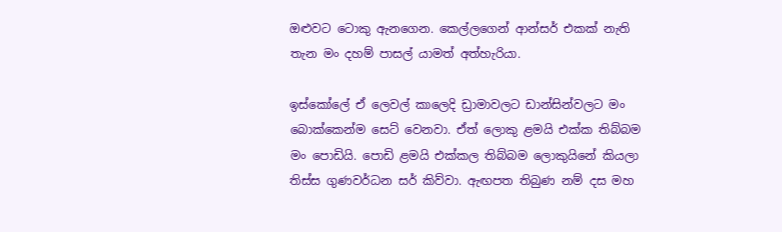ඔළුවට ටොකු ඇනගෙන. කෙල්ලගෙන් ආන්සර් එකක් නැති තැන මං දහම් පාසල් යාමත් අත්හැරියා.

ඉස්කෝලේ ඒ ලෙවල් කාලෙදි ඩ්‍රාමාවලට ඩාන්සින්වලට මං බොක්කෙන්ම සෙට් වෙනවා. ඒත් ලොකු ළමයි එක්ක තිබ්බම මං පොඩියි. පොඩි ළමයි එක්කල තිබ්බම ලොකුයිනේ කියලා තිස්ස ගුණවර්ධන සර් කිව්වා. ඇඟපත තිබුණ නම් දස මහ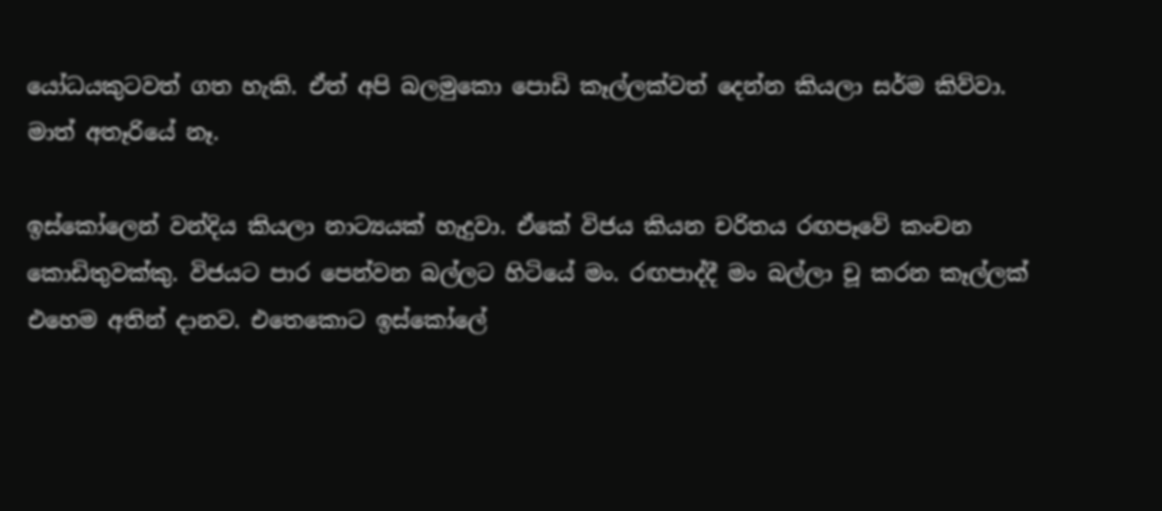යෝධයකුටවත් ගත හැකි. ඒත් අපි බලමුකො පොඩි කෑල්ලක්වත් දෙන්න කියලා සර්ම කිව්වා. මාත් අතෑරියේ නෑ.

ඉස්කෝලෙන් වන්දිය කියලා නාට්‍යයක් හැදුවා. ඒකේ විජය කියන චරිතය රඟපෑවේ කංචන කොඩිතුවක්කු. විජයට පාර පෙන්වන බල්ලට හිටියේ මං. රඟපාද්දී මං බල්ලා චූ කරන කෑල්ලක් එහෙම අතින් දානව. එතෙකොට ඉස්කෝලේ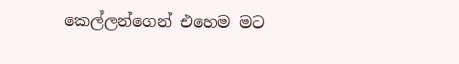කෙල්ලන්ගෙන් එහෙම මට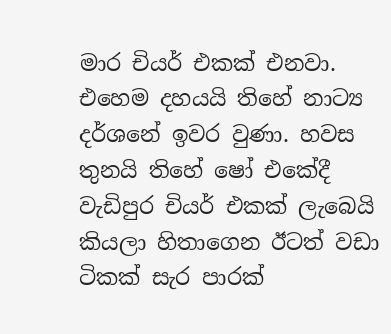මාර චියර් එකක් එනවා. එහෙම දහයයි තිහේ නාට්‍ය දර්ශනේ ඉවර වුණා. හවස තුනයි තිහේ ෂෝ එකේදී වැඩිපුර චියර් එකක් ලැබෙයි කියලා හිතාගෙන ඊටත් වඩා ටිකක් සැර පාරක්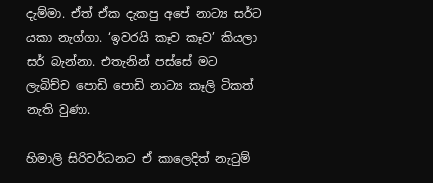දැම්මා. ඒත් ඒක දැකපු අපේ නාට්‍ය සර්ට යකා නැග්ගා. ‘ඉවරයි කෑව කෑව’ කියලා සර් බැන්නා. එතැනින් පස්සේ මට ලැබිච්ච පොඩි පොඩි නාට්‍ය කෑලි ටිකත් නැති වුණා.

හිමාලි සිරිවර්ධනට ඒ කාලෙදිත් නැටුම්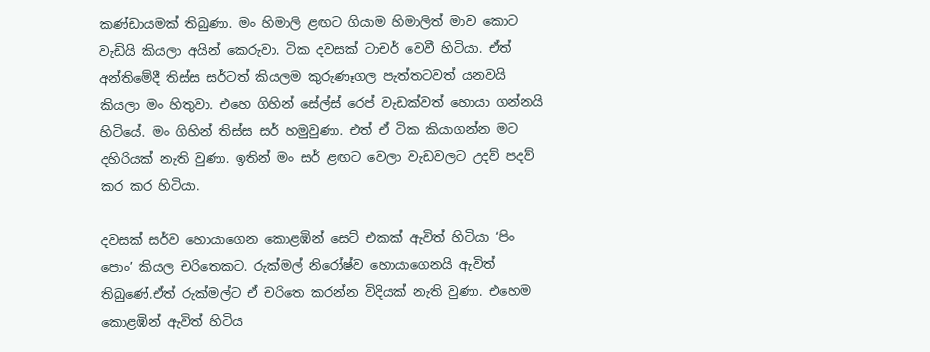කණ්ඩායමක් තිබුණා. මං හිමාලි ළඟට ගියාම හිමාලිත් මාව කොට වැඩියි කියලා අයින් කෙරුවා. ටික දවසක් ටාචර් වෙවී හිටියා. ඒත් අන්තිමේදී තිස්ස සර්ටත් කියලම කුරුණෑගල පැත්තටවත් යනවයි කියලා මං හිතුවා. එහෙ ගිහින් සේල්ස් රෙප් වැඩක්වත් හොයා ගන්නයි හිටියේ. මං ගිහින් තිස්ස සර් හමුවුණා. එත් ඒ ටික කියාගන්න මට දහිරියක් නැති වුණා. ඉතින් මං සර් ළඟට වෙලා වැඩවලට උදව් පදව් කර කර හිටියා.

දවසක් සර්ව හොයාගෙන කොළඹින් සෙට් එකක් ඇවිත් හිටියා ‘පිං පොං’ කියල චරිතෙකට. රුක්මල් නිරෝෂ්ව හොයාගෙනයි ඇවිත් තිබුණේ.ඒත් රුක්මල්ට ඒ චරිතෙ කරන්න විදියක් නැති වුණා. එහෙම කොළඹින් ඇවිත් හිටිය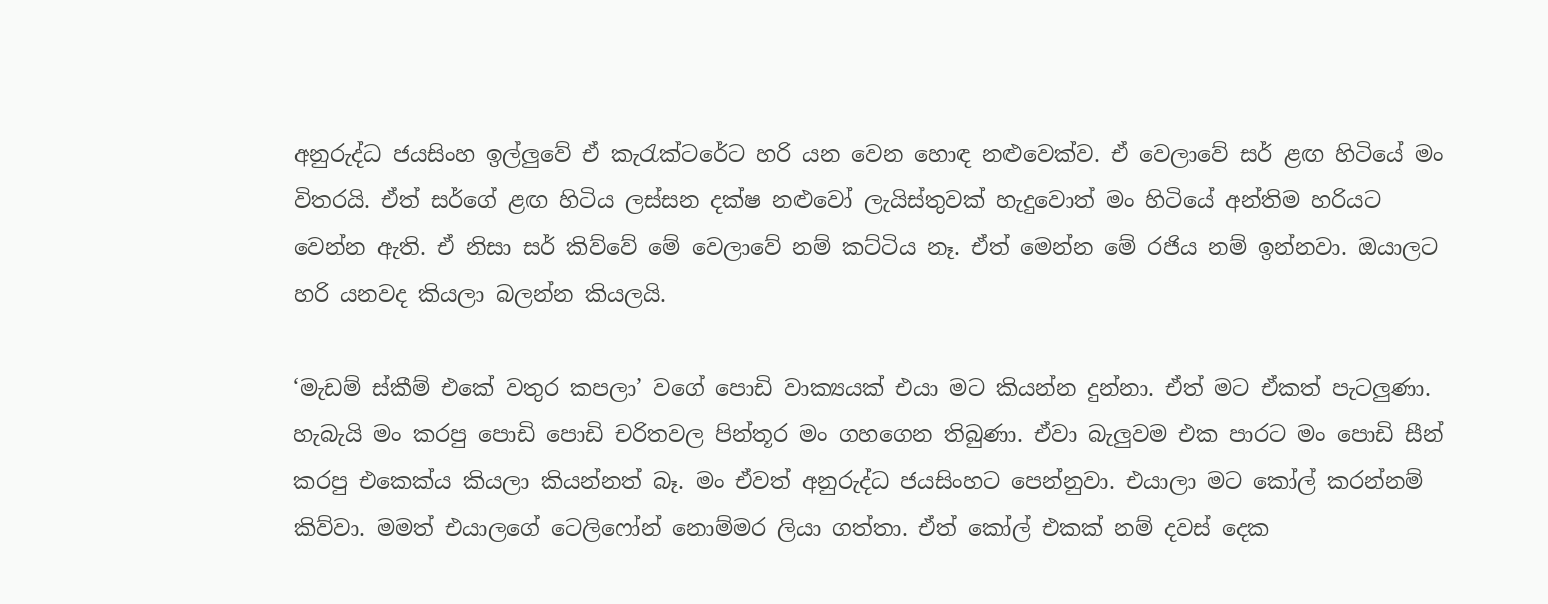අනුරුද්ධ ජයසිංහ ඉල්ලුවේ ඒ කැරැක්ටරේට හරි යන වෙන හොඳ නළුවෙක්ව. ඒ වෙලාවේ සර් ළඟ හිටියේ මං විතරයි. ඒත් සර්ගේ ළඟ හිටිය ලස්සන දක්ෂ නළුවෝ ලැයිස්තුවක් හැදුවොත් මං හිටියේ අන්තිම හරියට වෙන්න ඇති. ඒ නිසා සර් කිව්වේ මේ වෙලාවේ නම් කට්ටිය නෑ. ඒත් මෙන්න මේ රජිය නම් ඉන්නවා. ඔයාලට හරි යනවද කියලා බලන්න කියලයි.

‘මැඩම් ස්කීම් එකේ වතුර කපලා’ වගේ පොඩි වාක්‍යයක් එයා මට කියන්න දුන්නා. ඒත් මට ඒකත් පැටලුණා. හැබැයි මං කරපු පොඩි පොඩි චරිතවල පින්තූර මං ගහගෙන තිබුණා. ඒවා බැලුවම එක පාරට මං පොඩි සීන් කරපු එකෙක්ය කියලා කියන්නත් බෑ. මං ඒවත් අනුරුද්ධ ජයසිංහට පෙන්නුවා. එයාලා මට කෝල් කරන්නම් කිව්වා. මමත් එයාලගේ ටෙලිෆෝන් නොම්මර ලියා ගත්තා. ඒත් කෝල් එකක් නම් දවස් දෙක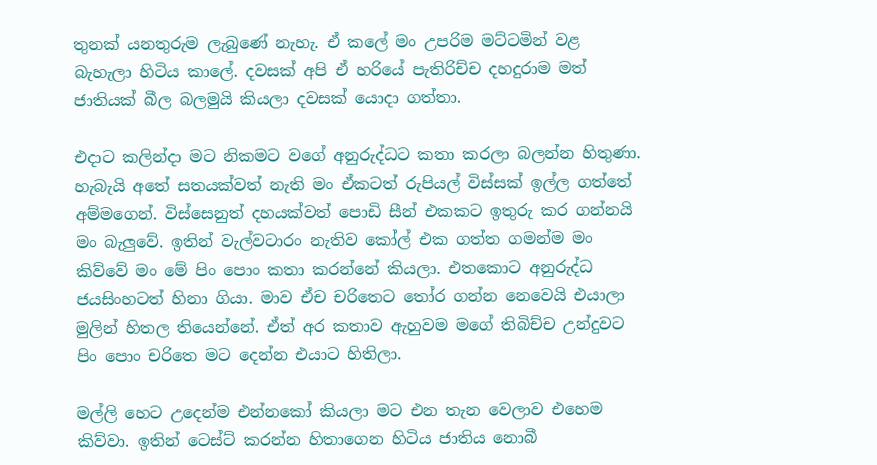තුනක් යනතුරුම ලැබුණේ නැහැ. ඒ කලේ මං උපරිම මට්ටමින් වළ බැහැලා හිටිය කාලේ. දවසක් අපි ඒ හරියේ පැතිරිච්ච දහදුරාම මත් ජාතියක් බීල බලමුයි කියලා දවසක් යොදා ගත්තා.

එදාට කලින්දා මට නිකමට වගේ අනුරුද්ධට කතා කරලා බලන්න හිතුණා. හැබැයි අතේ සතයක්වත් නැති මං ඒකටත් රුපියල් විස්සක් ඉල්ල ගත්තේ අම්මගෙන්. විස්සෙනුත් දහයක්වත් පොඩි සීන් එකකට ඉතුරු කර ගන්නයි මං බැලුවේ. ඉතින් වැල්වටාරං නැතිව කෝල් එක ගත්ත ගමන්ම මං කිව්වේ මං මේ පිං පොං කතා කරන්නේ කියලා. එතකොට අනුරුද්ධ ජයසිංහටත් හිනා ගියා. මාව ඒච චරිතෙට තෝර ගන්න නෙවෙයි එයාලා මුලින් හිතල තියෙන්නේ. ඒත් අර කතාව ඇහුවම මගේ තිබිච්ච උන්දුවට පිං පොං චරිතෙ මට දෙන්න එයාට හිතිලා.

මල්ලි හෙට උදෙන්ම එන්නකෝ කියලා මට එන තැන වෙලාව එහෙම කිව්වා. ඉතින් ටෙස්ට් කරන්න හිතාගෙන හිටිය ජාතිය නොබී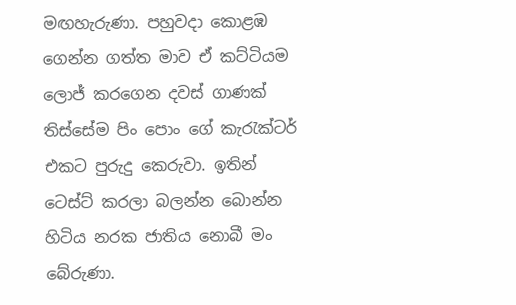මඟහැරුණා. පහුවදා කොළඹ ගෙන්න ගත්ත මාව ඒ කට්ටියම ලොජ් කරගෙන දවස් ගාණක් තිස්සේම පිං පොං ගේ කැරැක්ටර් එකට පුරුදු කෙරුවා. ඉතින් ටෙස්ට් කරලා බලන්න බොන්න හිටිය නරක ජාතිය නොබී මං බේරුණා.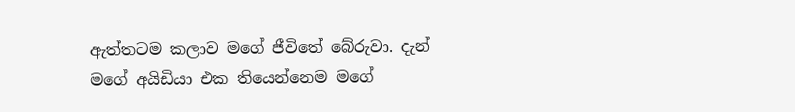ඇත්තටම කලාව මගේ ජීවිතේ බේරුවා. දැන් මගේ අයිඩියා එක තියෙන්නෙම මගේ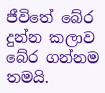ජීවිතේ බේර දුන්න කලාව බේර ගන්නම තමයි.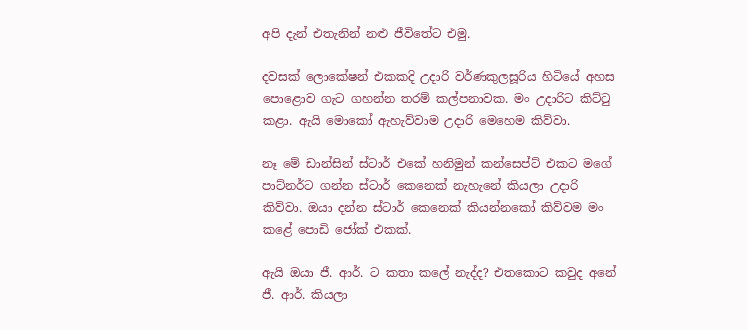අපි දැන් එතැනින් නළු ජීවිතේට එමු.

දවසක් ලොකේෂන් එකකදි උදාරි වර්ණකුලසූරිය හිටියේ අහස පොළොව ගැට ගහන්න තරම් කල්පනාවක. මං උදාරිට කිට්ටු කළා. ඇයි මොකෝ ඇහැව්වාම උදාරි මෙහෙම කිව්වා.

නෑ මේ ඩාන්සින් ස්ටාර් එකේ හනිමුන් කන්සෙප්ට් එකට මගේ පාට්නර්ට ගන්න ස්ටාර් කෙනෙක් නැහැනේ කියලා උදාරි කිව්වා. ඔයා දන්න ස්ටාර් කෙනෙක් කියන්නකෝ කිව්වම මං කළේ පොඩි ජෝක් එකක්.

ඇයි ඔයා ජී. ආර්. ට කතා කලේ නැද්ද? එතකොට කවුද අනේ ජී. ආර්. කියලා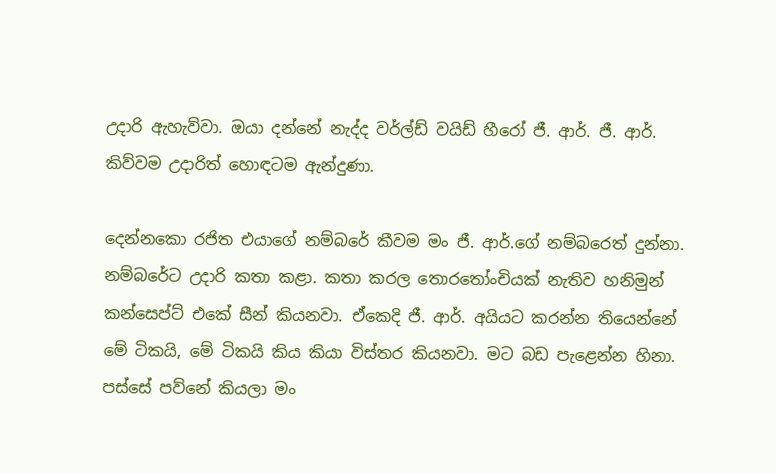උදාරි ඇහැව්වා. ඔයා දන්නේ නැද්ද වර්ල්ඩ් වයිඩ් හීරෝ ජී. ආර්. ජී. ආර්. කිව්වම උදාරිත් හොඳටම ඇන්දුණා.

දෙන්නකො රජිත එයාගේ නම්බරේ කීවම මං ජී. ආර්.ගේ නම්බරෙත් දුන්නා. නම්බරේට උදාරි කතා කළා. කතා කරල තොරතෝංචියක් නැතිව හනිමුන් කන්සෙප්ට් එකේ සීන් කියනවා. ඒකෙදි ජී. ආර්. අයියට කරන්න තියෙන්නේ මේ ටිකයි, මේ ටිකයි කිය කියා විස්තර කියනවා. මට බඩ පැළෙන්න හිනා. පස්සේ පව්නේ කියලා මං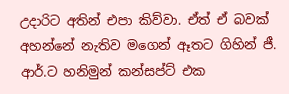උදාරිට අතින් එපා කිව්වා. ඒත් ඒ බවක් අහන්නේ නැතිව මගෙන් ඈතට ගිහින් ජී. ආර්.ට හනිමුන් කන්සප්ට් එක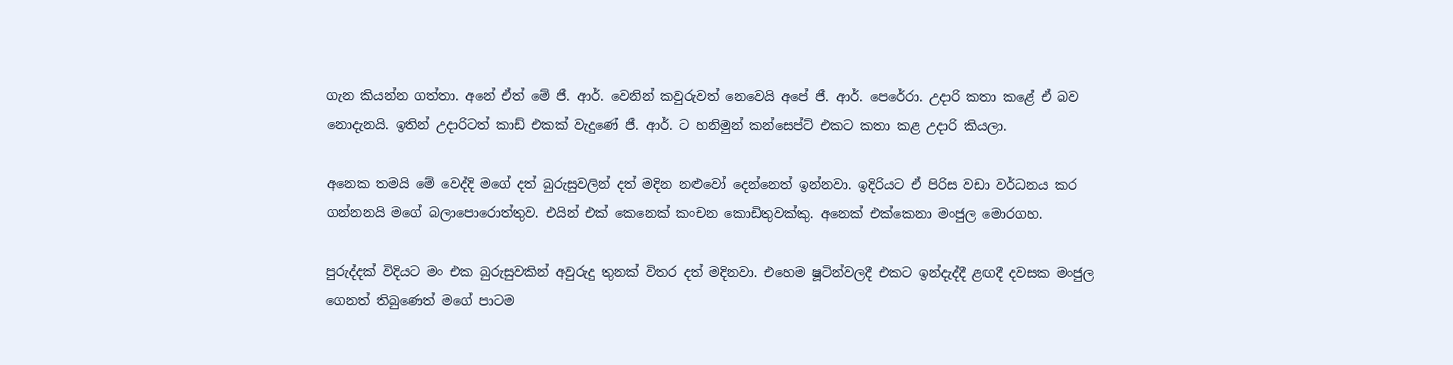ගැන කියන්න ගත්තා. අනේ ඒත් මේ ජී. ආර්. වෙනින් කවුරුවත් නෙවෙයි අපේ ජී. ආර්. පෙරේරා. උදාරි කතා කළේ ඒ බව නොදැනයි. ඉතින් උදාරිටත් කාඩ් එකක් වැදුණේ ජී. ආර්. ට හනිමුන් කන්සෙප්ට් එකට කතා කළ උදාරි කියලා.

අනෙක තමයි මේ වෙද්දි මගේ දත් බුරුසුවලින් දත් මදින නළුවෝ දෙන්නෙත් ඉන්නවා. ඉදිරියට ඒ පිරිස වඩා වර්ධනය කර ගන්නනයි මගේ බලාපොරොත්තුව. එයින් එක් කෙනෙක් කංචන කොඩිතුවක්කු. අනෙක් එක්කෙනා මංජුල මොරගහ.

පුරුද්දක් විදියට මං එක බුරුසුවකින් අවුරුදු තුනක් විතර දත් මදිනවා. එහෙම ෂූටින්වලදී එකට ඉන්දැද්දී ළඟදී දවසක මංජුල ගෙනත් තිබුණෙත් මගේ පාටම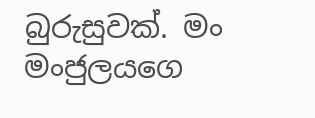බුරුසුවක්. මං මංජුලයගෙ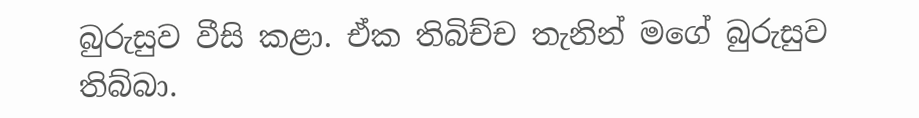බුරුසුව වීසි කළා. ඒක තිබිච්ච තැනින් මගේ බුරුසුව තිබ්බා.